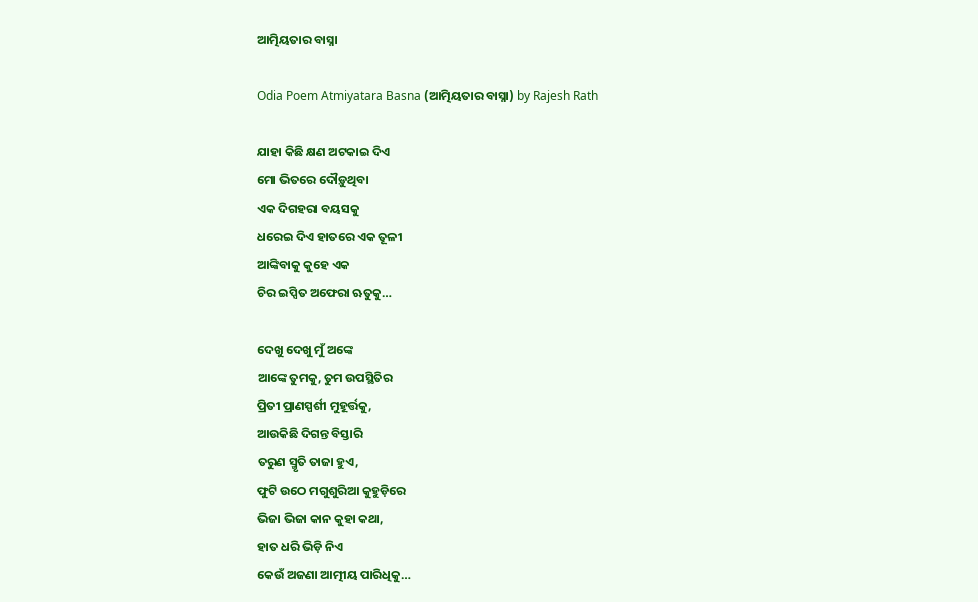ଆତ୍ମିୟତାର ବାସ୍ନା

Odia Poem Atmiyatara Basna (ଆତ୍ମିୟତାର ବାସ୍ନା) by Rajesh Rath

ଯାହା କିଛି କ୍ଷଣ ଅଟକାଇ ଦିଏ
ମୋ ଭିତରେ ଦୌଡ଼ୁଥିବା
ଏକ ଦିଗହରା ବୟସକୁ
ଧରେଇ ଦିଏ ହାତରେ ଏକ ତୂଳୀ
ଆଙ୍କିବାକୁ କୁହେ ଏକ
ଚିର ଇପ୍ସିତ ଅଫେରା ଋତୁକୁ…

ଦେଖୁ ଦେଖୁ ମୁଁ ଅଙ୍କେ
ଆଙ୍କେ ତୁମକୁ, ତୁମ ଉପସ୍ଥିତିର
ପ୍ରିତୀ ପ୍ରାଣସ୍ପର୍ଶୀ ମୁହୂର୍ତ୍ତକୁ,
ଆଉକିଛି ଦିଗନ୍ତ ବିସ୍ତାରି
ତରୁଣ ସ୍ମୃତି ତାଜା ହୁଏ,
ଫୁଟି ଉଠେ ମଗୁଶୁରିଆ କୁହୁଡ଼ିରେ
ଭିଜା ଭିଜା କାନ କୁହା କଥା,
ହାତ ଧରି ଭିଡ଼ି ନିଏ
କେଉଁ ଅଜଣା ଆତ୍ମୀୟ ପାରିଧିକୁ…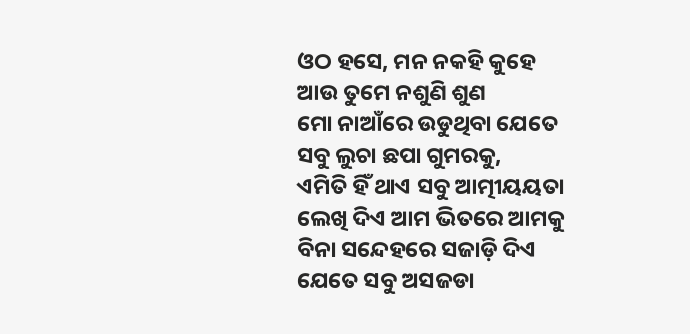ଓଠ ହସେ, ମନ ନକହି କୁହେ
ଆଉ ତୁମେ ନଶୁଣି ଶୁଣ
ମୋ ନାଆଁରେ ଉଡୁଥିବା ଯେତେ
ସବୁ ଲୁଚା ଛପା ଗୁମରକୁ,
ଏମିତି ହିଁ ଥାଏ ସବୁ ଆତ୍ମୀୟୟତା
ଲେଖି ଦିଏ ଆମ ଭିତରେ ଆମକୁ
ବିନା ସନ୍ଦେହରେ ସଜାଡ଼ି ଦିଏ
ଯେତେ ସବୁ ଅସଜଡା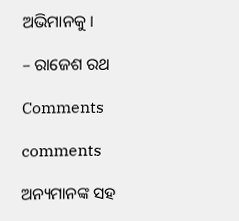ଅଭିମାନକୁ ।

– ରାଜେଶ ରଥ

Comments

comments

ଅନ୍ୟମାନଙ୍କ ସହ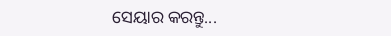ସେୟାର କରନ୍ତୁ...